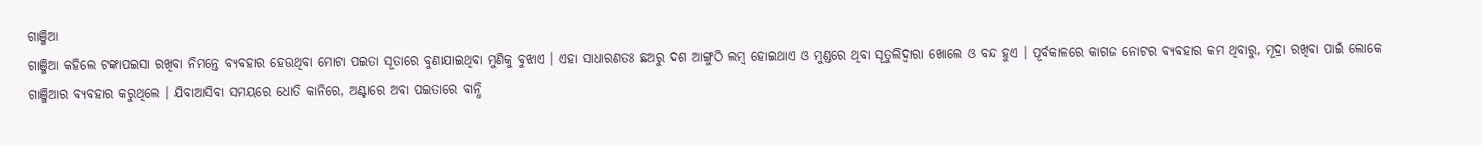ଗାଞ୍ଜିଆ
ଗାଞ୍ଜିଆ କହିଲେ ଟଙ୍କାପଇସା ରଖିବା ନିମନ୍ତେ ବ୍ୟବହାର ହେଉଥିବା ମୋଟା ପଇତା ସୂତାରେ ବୁଣାଯାଇଥିବା ମୁଣିକୁ ବୁଝାଏ । ଏହା ସାଧାରଣତଃ ଛଅରୁ ଦଶ ଆଙ୍ଗୁଠି ଲମ୍ବ ହୋଇଥାଏ ଓ ମୁଣ୍ଡରେ ଥିବା ସୂତୁଲିଦ୍ୱାରା ଖୋଲେ ଓ ବନ୍ଦ ହୁଏ । ପୂର୍ବକାଳରେ କାଗଜ ନୋଟର ବ୍ୟବହାର କମ ଥିବାରୁ, ମୂଦ୍ରା ରଖିବା ପାଇଁ ଲୋକେ ଗାଞ୍ଜିଆର ବ୍ୟବହାର କରୁଥିଲେ । ଯିବାଆସିବା ସମୟରେ ଧୋତି କାନିରେ, ଅଣ୍ଟାରେ ଅବା ପଇତାରେ ବାନ୍ଧି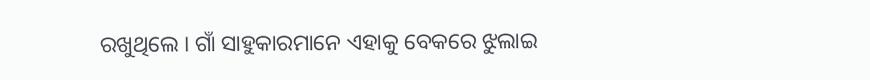ରଖୁଥିଲେ । ଗାଁ ସାହୁକାରମାନେ ଏହାକୁ ବେକରେ ଝୁଲାଇ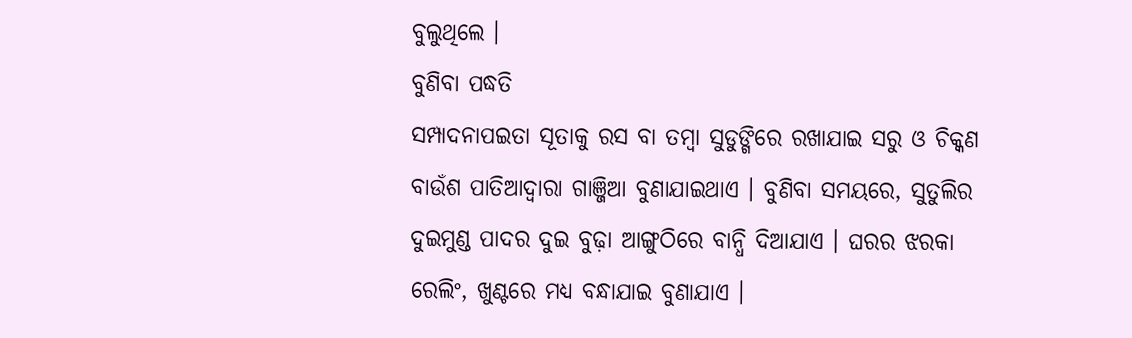ବୁଲୁଥିଲେ ।
ବୁଣିବା ପଦ୍ଧତି
ସମ୍ପାଦନାପଇତା ସୂତାକୁ ରସ ବା ତମ୍ବା ସୁଡୁଙ୍ଗିରେ ରଖାଯାଇ ସରୁ ଓ ଚିକ୍କଣ ବାଉଁଶ ପାତିଆଦ୍ୱାରା ଗାଞ୍ଜିଆ ବୁଣାଯାଇଥାଏ । ବୁଣିବା ସମୟରେ, ସୁତୁଲିର ଦୁଇମୁଣ୍ଡ ପାଦର ଦୁଇ ବୁଢ଼ା ଆଙ୍ଗୁଠିରେ ବାନ୍ଧି ଦିଆଯାଏ । ଘରର ଝରକା ରେଲିଂ, ଖୁଣ୍ଟରେ ମଧ୍ୟ ବନ୍ଧାଯାଇ ବୁଣାଯାଏ ।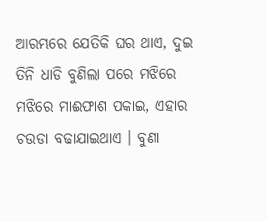ଆରମ୍ଭରେ ଯେତିକି ଘର ଥାଏ, ଦୁଇ ତିନି ଧାଡି ବୁଣିଲା ପରେ ମଝିରେ ମଝିରେ ମାଈଫାଶ ପକାଇ, ଏହାର ଚଉଡା ବଢାଯାଇଥାଏ । ବୁଣା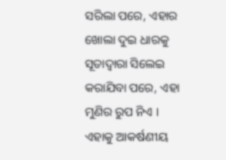ସରିଲା ପରେ, ଏହାର ଖୋଲା ଦୁଇ ଧାରକୁ ସୂତାଦ୍ୱାରା ସିଲେଇ କରାଯିବା ପରେ, ଏହା ମୁଣିର ରୁପ ନିଏ । ଏହାକୁ ଆକର୍ଷଣୀୟ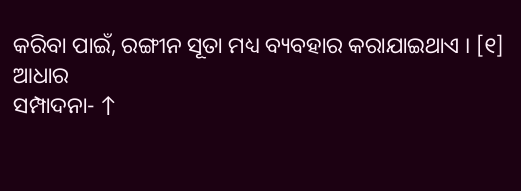କରିବା ପାଇଁ, ରଙ୍ଗୀନ ସୂତା ମଧ୍ୟ ବ୍ୟବହାର କରାଯାଇଥାଏ । [୧]
ଆଧାର
ସମ୍ପାଦନା- ↑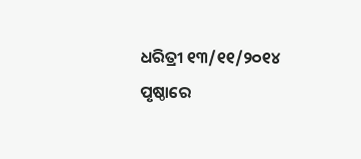ଧରିତ୍ରୀ ୧୩/୧୧/୨୦୧୪ ପୃଷ୍ଠାରେ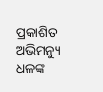ପ୍ରକାଶିତ ଅଭିମନ୍ୟୁ ଧଳଙ୍କ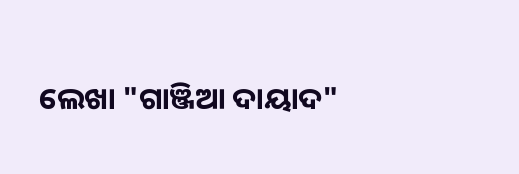ଲେଖା "ଗାଞ୍ଜିଆ ଦାୟାଦ"